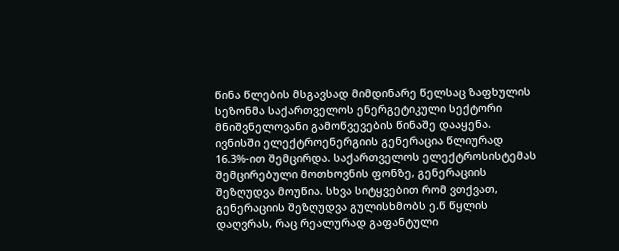წინა წლების მსგავსად მიმდინარე წელსაც ზაფხულის სეზონმა საქართველოს ენერგეტიკული სექტორი მნიშვნელოვანი გამოწვევების წინაშე დააყენა. ივნისში ელექტროენერგიის გენერაცია წლიურად 16.3%-ით შემცირდა. საქართველოს ელექტროსისტემას შემცირებული მოთხოვნის ფონზე, გენერაციის შეზღუდვა მოუწია. სხვა სიტყვებით რომ ვთქვათ, გენერაციის შეზღუდვა გულისხმობს ე.წ წყლის დაღვრას, რაც რეალურად გაფანტული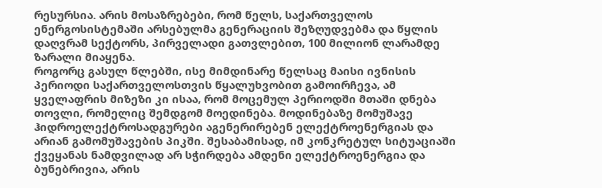რესურსია. არის მოსაზრებები, რომ წელს, საქართველოს ენერგოსისტემაში არსებულმა გენერაციის შეზღუდვებმა და წყლის დაღვრამ სექტორს, პირველადი გათვლებით, 100 მილიონ ლარამდე ზარალი მიაყენა.
როგორც გასულ წლებში, ისე მიმდინარე წელსაც მაისი ივნისის პერიოდი საქართველოსთვის წყალუხვობით გამოირჩევა, ამ ყველაფრის მიზეზი კი ისაა, რომ მოცემულ პერიოდში მთაში დნება თოვლი, რომელიც შემდგომ მოედინება. მოდინებაზე მომუშავე ჰიდროელექტროსადგურები აგენერირებენ ელექტროენერგიას და არიან გამომუშავების პიკში. შესაბამისად, იმ კონკრეტულ სიტუაციაში ქვეყანას ნამდვილად არ სჭირდება ამდენი ელექტროენერგია და ბუნებრივია, არის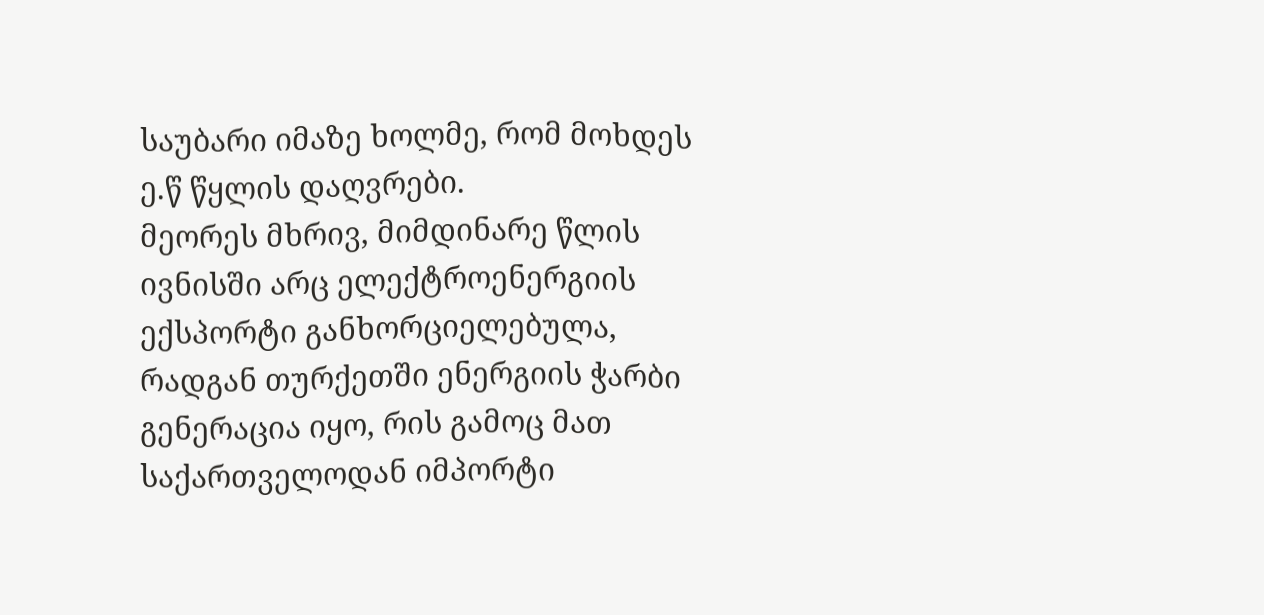საუბარი იმაზე ხოლმე, რომ მოხდეს ე.წ წყლის დაღვრები.
მეორეს მხრივ, მიმდინარე წლის ივნისში არც ელექტროენერგიის ექსპორტი განხორციელებულა, რადგან თურქეთში ენერგიის ჭარბი გენერაცია იყო, რის გამოც მათ საქართველოდან იმპორტი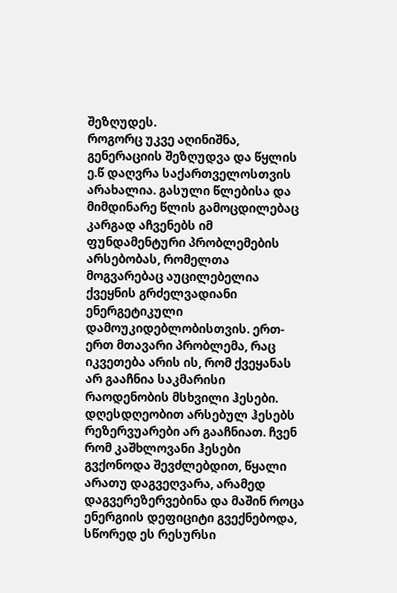შეზღუდეს.
როგორც უკვე აღინიშნა, გენერაციის შეზღუდვა და წყლის ე.წ დაღვრა საქართველოსთვის არახალია. გასული წლებისა და მიმდინარე წლის გამოცდილებაც კარგად აჩვენებს იმ ფუნდამენტური პრობლემების არსებობას, რომელთა მოგვარებაც აუცილებელია ქვეყნის გრძელვადიანი ენერგეტიკული დამოუკიდებლობისთვის. ერთ-ერთ მთავარი პრობლემა, რაც იკვეთება არის ის, რომ ქვეყანას არ გააჩნია საკმარისი რაოდენობის მსხვილი ჰესები. დღესდღეობით არსებულ ჰესებს რეზერვუარები არ გააჩნიათ. ჩვენ რომ კაშხლოვანი ჰესები გვქონოდა შევძლებდით, წყალი არათუ დაგვეღვარა, არამედ დაგვერეზერვებინა და მაშინ როცა ენერგიის დეფიციტი გვექნებოდა, სწორედ ეს რესურსი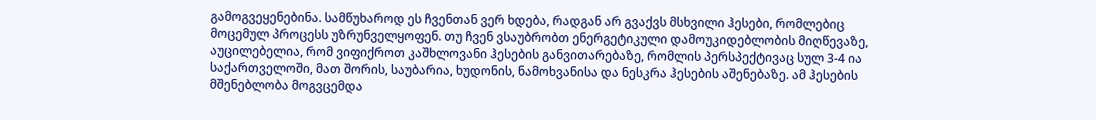გამოგვეყენებინა. სამწუხაროდ ეს ჩვენთან ვერ ხდება, რადგან არ გვაქვს მსხვილი ჰესები, რომლებიც მოცემულ პროცესს უზრუნველყოფენ. თუ ჩვენ ვსაუბრობთ ენერგეტიკული დამოუკიდებლობის მიღწევაზე, აუცილებელია, რომ ვიფიქროთ კაშხლოვანი ჰესების განვითარებაზე, რომლის პერსპექტივაც სულ 3-4 ია საქართველოში, მათ შორის, საუბარია, ხუდონის, ნამოხვანისა და ნესკრა ჰესების აშენებაზე. ამ ჰესების მშენებლობა მოგვცემდა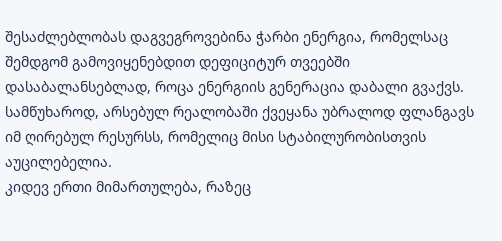შესაძლებლობას დაგვეგროვებინა ჭარბი ენერგია, რომელსაც შემდგომ გამოვიყენებდით დეფიციტურ თვეებში დასაბალანსებლად, როცა ენერგიის გენერაცია დაბალი გვაქვს. სამწუხაროდ, არსებულ რეალობაში ქვეყანა უბრალოდ ფლანგავს იმ ღირებულ რესურსს, რომელიც მისი სტაბილურობისთვის აუცილებელია.
კიდევ ერთი მიმართულება, რაზეც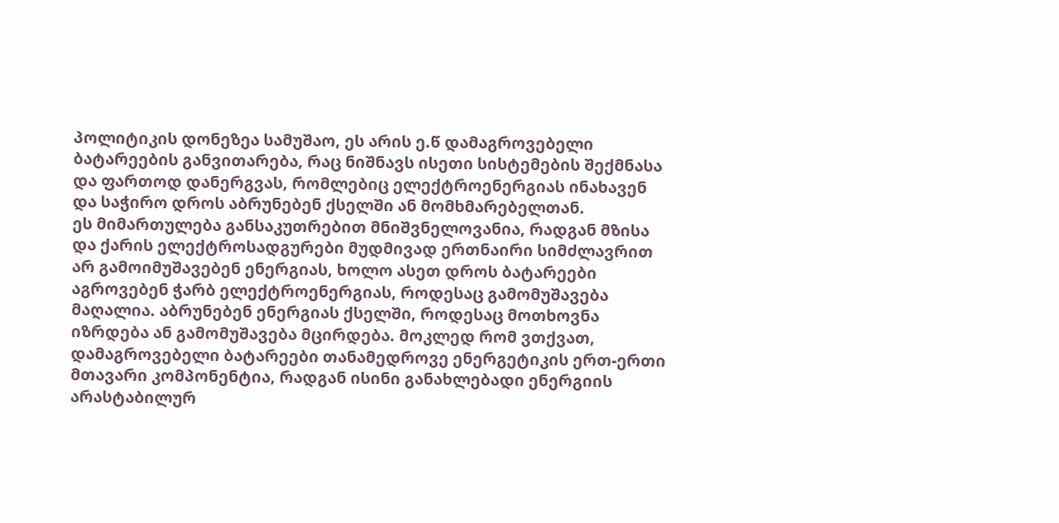პოლიტიკის დონეზეა სამუშაო, ეს არის ე.წ დამაგროვებელი ბატარეების განვითარება, რაც ნიშნავს ისეთი სისტემების შექმნასა და ფართოდ დანერგვას, რომლებიც ელექტროენერგიას ინახავენ და საჭირო დროს აბრუნებენ ქსელში ან მომხმარებელთან.
ეს მიმართულება განსაკუთრებით მნიშვნელოვანია, რადგან მზისა და ქარის ელექტროსადგურები მუდმივად ერთნაირი სიმძლავრით არ გამოიმუშავებენ ენერგიას, ხოლო ასეთ დროს ბატარეები აგროვებენ ჭარბ ელექტროენერგიას, როდესაც გამომუშავება მაღალია. აბრუნებენ ენერგიას ქსელში, როდესაც მოთხოვნა იზრდება ან გამომუშავება მცირდება. მოკლედ რომ ვთქვათ, დამაგროვებელი ბატარეები თანამედროვე ენერგეტიკის ერთ-ერთი მთავარი კომპონენტია, რადგან ისინი განახლებადი ენერგიის არასტაბილურ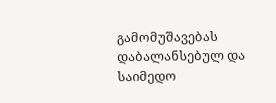გამომუშავებას დაბალანსებულ და საიმედო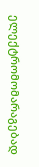ელექტრომომარაგებად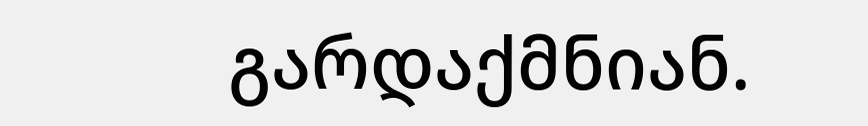გარდაქმნიან.